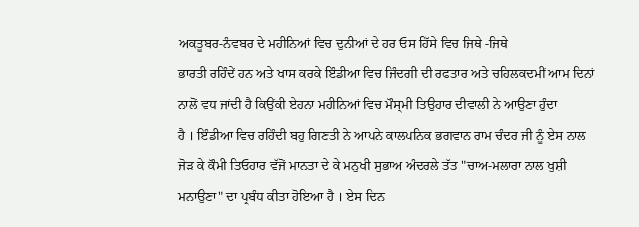ਅਕਤੂਬਰ-ਨੰਵਬਰ ਦੇ ਮਹੀਨਿਆਂ ਵਿਚ ਦੁਨੀਆਂ ਦੇ ਹਰ ਓਸ ਹਿੱਸੇ ਵਿਚ ਜਿਥੇ -ਜਿਥੇ
ਭਾਰਤੀ ਰਹਿੰਦੇਂ ਹਨ ਅਤੇ ਖਾਸ ਕਰਕੇ ਇੰਡੀਆ ਵਿਚ ਜਿੰਦਗੀ ਦੀ ਰਫਤਾਰ ਅਤੇ ਚਹਿਲਕਦਮੀਂ ਆਮ ਦਿਨਾਂ
ਨਾਲੋਂ ਵਧ ਜਾਂਦੀ ਹੈ ਕਿਉਂਕੀ ਏਹਨਾ ਮਹੀਨਿਆਂ ਵਿਚ ਮੌਸ੍ਮੀ ਤਿਉਹਾਰ ਦੀਵਾਲੀ ਨੇ ਆਉਣਾ ਹੁੰਦਾ
ਹੈ । ਇੰਡੀਆ ਵਿਚ ਰਹਿੰਦੀ ਬਹੁ ਗਿਣਤੀ ਨੇ ਆਪਨੇ ਕਾਲਪਨਿਕ ਭਗਵਾਨ ਰਾਮ ਚੰਦਰ ਜੀ ਨੂੰ ਏਸ ਨਾਲ
ਜੋੜ ਕੇ ਕੌਮੀ ਤਿਓਹਾਰ ਵੱਜੋਂ ਮਾਨਤਾ ਦੇ ਕੇ ਮਨੁਖੀ ਸੁਭਾਅ ਅੰਦਰਲੇ ਤੱਤ "ਚਾਅ-ਮਲਾਰਾ ਨਾਲ ਖੁਸ਼ੀ
ਮਨਾਉਣਾ" ਦਾ ਪ੍ਰਬੰਧ ਕੀਤਾ ਹੋਇਆ ਹੈ । ਏਸ ਦਿਨ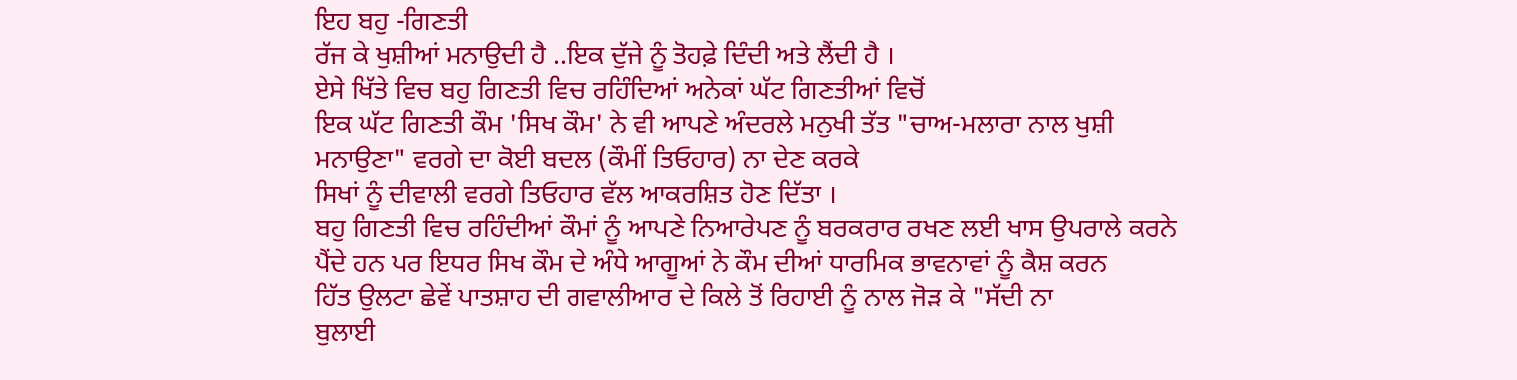ਇਹ ਬਹੁ -ਗਿਣਤੀ
ਰੱਜ ਕੇ ਖੁਸ਼ੀਆਂ ਮਨਾਉਦੀ ਹੈ ..ਇਕ ਦੁੱਜੇ ਨੂੰ ਤੋਹਫ਼ੇ ਦਿੰਦੀ ਅਤੇ ਲੈਂਦੀ ਹੈ ।
ਏਸੇ ਖਿੱਤੇ ਵਿਚ ਬਹੁ ਗਿਣਤੀ ਵਿਚ ਰਹਿੰਦਿਆਂ ਅਨੇਕਾਂ ਘੱਟ ਗਿਣਤੀਆਂ ਵਿਚੋਂ
ਇਕ ਘੱਟ ਗਿਣਤੀ ਕੌਮ 'ਸਿਖ ਕੌਮ' ਨੇ ਵੀ ਆਪਣੇ ਅੰਦਰਲੇ ਮਨੁਖੀ ਤੱਤ "ਚਾਅ-ਮਲਾਰਾ ਨਾਲ ਖੁਸ਼ੀ
ਮਨਾਉਣਾ" ਵਰਗੇ ਦਾ ਕੋਈ ਬਦਲ (ਕੌਮੀਂ ਤਿਓਹਾਰ) ਨਾ ਦੇਣ ਕਰਕੇ
ਸਿਖਾਂ ਨੂੰ ਦੀਵਾਲੀ ਵਰਗੇ ਤਿਓਹਾਰ ਵੱਲ ਆਕਰਸ਼ਿਤ ਹੋਣ ਦਿੱਤਾ ।
ਬਹੁ ਗਿਣਤੀ ਵਿਚ ਰਹਿੰਦੀਆਂ ਕੌਮਾਂ ਨੂੰ ਆਪਣੇ ਨਿਆਰੇਪਣ ਨੂੰ ਬਰਕਰਾਰ ਰਖਣ ਲਈ ਖਾਸ ਉਪਰਾਲੇ ਕਰਨੇ
ਪੈਂਦੇ ਹਨ ਪਰ ਇਧਰ ਸਿਖ ਕੌਮ ਦੇ ਅੰਧੇ ਆਗੂਆਂ ਨੇ ਕੌਮ ਦੀਆਂ ਧਾਰਮਿਕ ਭਾਵਨਾਵਾਂ ਨੂੰ ਕੈਸ਼ ਕਰਨ
ਹਿੱਤ ਉਲਟਾ ਛੇਵੇਂ ਪਾਤਸ਼ਾਹ ਦੀ ਗਵਾਲੀਆਰ ਦੇ ਕਿਲੇ ਤੋਂ ਰਿਹਾਈ ਨੂੰ ਨਾਲ ਜੋੜ ਕੇ "ਸੱਦੀ ਨਾ
ਬੁਲਾਈ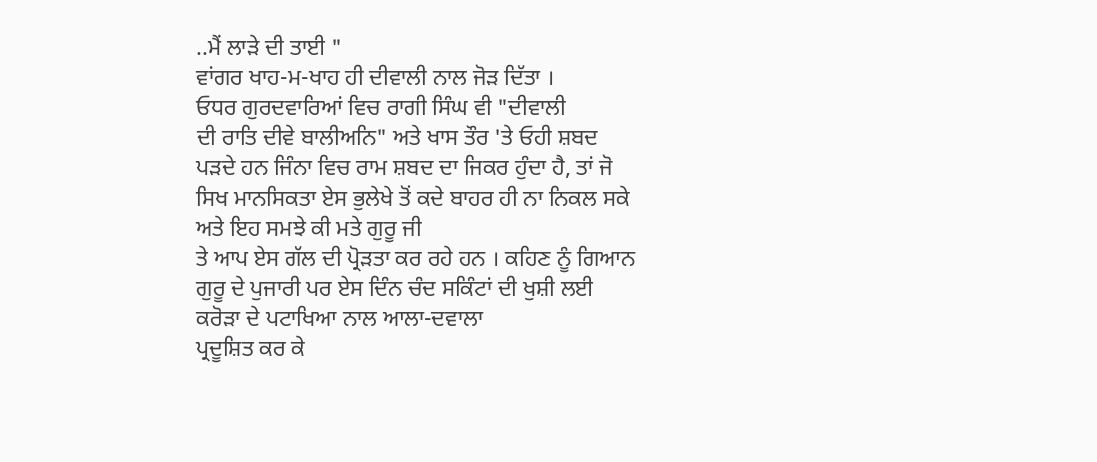..ਮੈਂ ਲਾੜੇ ਦੀ ਤਾਈ "
ਵਾਂਗਰ ਖਾਹ-ਮ-ਖਾਹ ਹੀ ਦੀਵਾਲੀ ਨਾਲ ਜੋੜ ਦਿੱਤਾ ।
ਓਧਰ ਗੁਰਦਵਾਰਿਆਂ ਵਿਚ ਰਾਗੀ ਸਿੰਘ ਵੀ "ਦੀਵਾਲੀ
ਦੀ ਰਾਤਿ ਦੀਵੇ ਬਾਲੀਅਨਿ" ਅਤੇ ਖਾਸ ਤੌਰ 'ਤੇ ਓਹੀ ਸ਼ਬਦ
ਪੜਦੇ ਹਨ ਜਿੰਨਾ ਵਿਚ ਰਾਮ ਸ਼ਬਦ ਦਾ ਜਿਕਰ ਹੁੰਦਾ ਹੈ, ਤਾਂ ਜੋ
ਸਿਖ ਮਾਨਸਿਕਤਾ ਏਸ ਭੁਲੇਖੇ ਤੋਂ ਕਦੇ ਬਾਹਰ ਹੀ ਨਾ ਨਿਕਲ ਸਕੇ ਅਤੇ ਇਹ ਸਮਝੇ ਕੀ ਮਤੇ ਗੁਰੂ ਜੀ
ਤੇ ਆਪ ਏਸ ਗੱਲ ਦੀ ਪ੍ਰੋੜਤਾ ਕਰ ਰਹੇ ਹਨ । ਕਹਿਣ ਨੂੰ ਗਿਆਨ
ਗੁਰੂ ਦੇ ਪੁਜਾਰੀ ਪਰ ਏਸ ਦਿੰਨ ਚੰਦ ਸਕਿੰਟਾਂ ਦੀ ਖੁਸ਼ੀ ਲਈ ਕਰੋੜਾ ਦੇ ਪਟਾਖਿਆ ਨਾਲ ਆਲਾ-ਦਵਾਲਾ
ਪ੍ਰਦੂਸ਼ਿਤ ਕਰ ਕੇ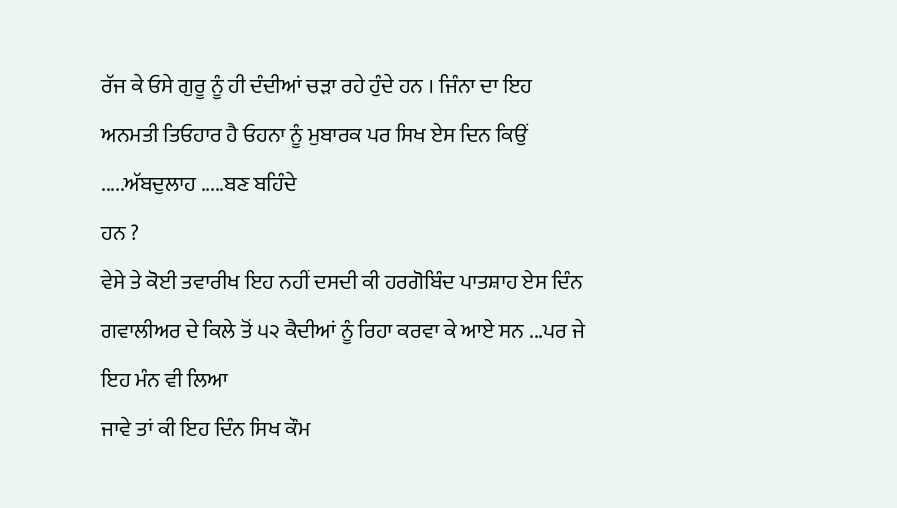ਰੱਜ ਕੇ ਓਸੇ ਗੁਰੂ ਨੂੰ ਹੀ ਦੰਦੀਆਂ ਚੜਾ ਰਹੇ ਹੁੰਦੇ ਹਨ । ਜਿੰਨਾ ਦਾ ਇਹ
ਅਨਮਤੀ ਤਿਓਹਾਰ ਹੈ ਓਹਨਾ ਨੂੰ ਮੁਬਾਰਕ ਪਰ ਸਿਖ ਏਸ ਦਿਨ ਕਿਉਂ .....ਅੱਬਦੁਲਾਹ .....ਬਣ ਬਹਿੰਦੇ
ਹਨ ?
ਵੇਸੇ ਤੇ ਕੋਈ ਤਵਾਰੀਖ ਇਹ ਨਹੀਂ ਦਸਦੀ ਕੀ ਹਰਗੋਬਿੰਦ ਪਾਤਸ਼ਾਹ ਏਸ ਦਿੰਨ
ਗਵਾਲੀਅਰ ਦੇ ਕਿਲੇ ਤੋਂ ੫੨ ਕੈਦੀਆਂ ਨੂੰ ਰਿਹਾ ਕਰਵਾ ਕੇ ਆਏ ਸਨ ...ਪਰ ਜੇ ਇਹ ਮੰਨ ਵੀ ਲਿਆ
ਜਾਵੇ ਤਾਂ ਕੀ ਇਹ ਦਿੰਨ ਸਿਖ ਕੌਮ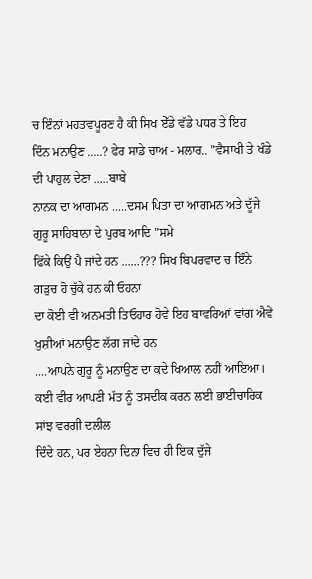ਚ ਇੰਨਾਂ ਮਹਤਵਪੂਰਣ ਹੈ ਕੀ ਸਿਖ ਏੱਡੇ ਵੱਡੇ ਪਧਰ ਤੇ ਇਹ
ਦਿੰਨ ਮਨਾਉਣ .....? ਫੇਰ ਸਾਡੇ ਚਾਅ - ਮਲਾਰ.. "ਵੈਸਾਖੀ ਤੇ ਖੰਡੇ ਦੀ ਪਾਹੁਲ ਦੇਣਾ .....ਬਾਬੇ
ਨਾਨਕ ਦਾ ਆਗਮਨ .....ਦਸਮ ਪਿਤਾ ਦਾ ਆਗਮਨ ਅਤੇ ਦੂੱਜੇ ਗੁਰੂ ਸਾਹਿਬਾਨਾ ਦੇ ਪੁਰਬ ਆਦਿ "ਸਮੇ
ਫਿੱਕੇ ਕਿਉਂ ਪੈ ਜਾਂਦੇ ਹਨ ......??? ਸਿਖ ਬਿਪਰਵਾਦ ਚ ਇੰਨੇ ਗੜੁਚ ਹੋ ਚੁੱਕੇ ਹਨ ਕੀ ਓਹਨਾ
ਦਾ ਕੋਈ ਵੀ ਅਨਮਤੀ ਤਿਓਹਾਰ ਹੋਵੇ ਇਹ ਬਾਵਰਿਆਂ ਵਾਂਗ ਐਵੇਂ ਖੁਸ਼ੀਆਂ ਮਨਾਉਣ ਲੱਗ ਜਾਂਦੇ ਹਨ
....ਆਪਨੇ ਗੁਰੂ ਨੂੰ ਮਨਾਉਣ ਦਾ ਕਦੇ ਖਿਆਲ ਨਹੀਂ ਆਇਆ।
ਕਈ ਵੀਰ ਆਪਣੀ ਮੱਤ ਨੂੰ ਤਸਦੀਕ ਕਰਨ ਲਈ ਭਾਈਚਾਰਿਕ ਸਾਂਝ ਵਰਗੀ ਦਲੀਲ
ਦਿੰਦੇ ਹਨ, ਪਰ ਏਹਨਾ ਦਿਨਾ ਵਿਚ ਹੀ ਇਕ ਦੁੱਜੇ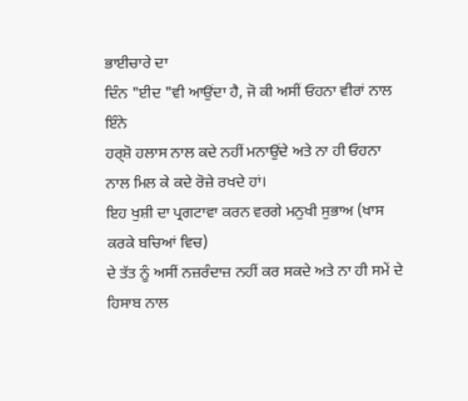ਭਾਈਚਾਰੇ ਦਾ
ਦਿੰਨ "ਈਦ "ਵੀ ਆਉਂਦਾ ਹੈ, ਜੋ ਕੀ ਅਸੀਂ ਓਹਨਾ ਵੀਰਾਂ ਨਾਲ ਇੰਨੇ
ਹਰ੍ਸ਼ੋ ਹਲਾਸ ਨਾਲ ਕਦੇ ਨਹੀਂ ਮਨਾਉਂਦੇ ਅਤੇ ਨਾ ਹੀ ਓਹਨਾ ਨਾਲ ਮਿਲ ਕੇ ਕਦੇ ਰੋਜ਼ੇ ਰਖਦੇ ਹਾਂ।
ਇਹ ਖੁਸ਼ੀ ਦਾ ਪ੍ਰਗਟਾਵਾ ਕਰਨ ਵਰਗੇ ਮਨੁਖੀ ਸੁਭਾਅ (ਖਾਸ ਕਰਕੇ ਬਚਿਆਂ ਵਿਚ)
ਦੇ ਤੱਤ ਨੂੰ ਅਸੀਂ ਨਜ਼ਰੰਦਾਜ਼ ਨਹੀਂ ਕਰ ਸਕਦੇ ਅਤੇ ਨਾ ਹੀ ਸਮੇਂ ਦੇ ਹਿਸਾਬ ਨਾਲ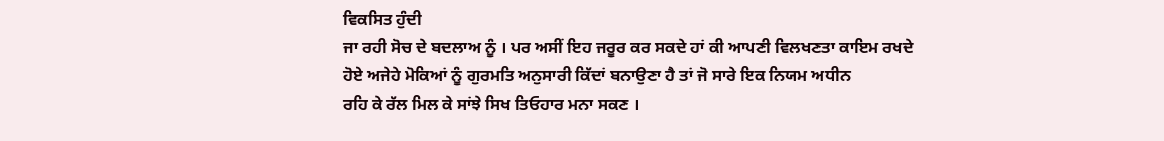ਵਿਕਸਿਤ ਹੁੰਦੀ
ਜਾ ਰਹੀ ਸੋਚ ਦੇ ਬਦਲਾਅ ਨੂੰ । ਪਰ ਅਸੀਂ ਇਹ ਜਰੂਰ ਕਰ ਸਕਦੇ ਹਾਂ ਕੀ ਆਪਣੀ ਵਿਲਖਣਤਾ ਕਾਇਮ ਰਖਦੇ
ਹੋਏ ਅਜੇਹੇ ਮੋਕਿਆਂ ਨੂੰ ਗੁਰਮਤਿ ਅਨੁਸਾਰੀ ਕਿੱਦਾਂ ਬਨਾਉਣਾ ਹੈ ਤਾਂ ਜੋ ਸਾਰੇ ਇਕ ਨਿਯਮ ਅਧੀਨ
ਰਹਿ ਕੇ ਰੱਲ ਮਿਲ ਕੇ ਸਾਂਝੇ ਸਿਖ ਤਿਓਹਾਰ ਮਨਾ ਸਕਣ ।